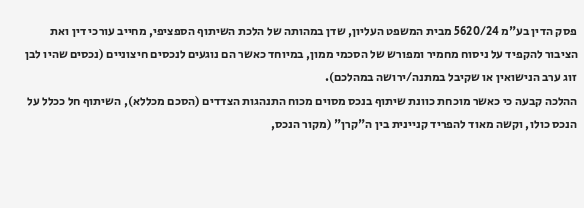פסק הדין בע"מ 5620/24 מבית המשפט העליון, שדן במהותה של הלכת השיתוף הספציפי, מחייב עורכי דין ואת הציבור להקפיד על ניסוח מחמיר ומפורש של הסכמי ממון, במיוחד כאשר הם נוגעים לנכסים חיצוניים (נכסים שהיו לבן זוג ערב הנישואין או שקיבל במתנה/ירושה במהלכם).
ההלכה קבעה כי כאשר מוכחת כוונת שיתוף בנכס מסוים מכוח התנהגות הצדדים (הסכם מכללא), השיתוף חל ככלל על הנכס כולו, וקשה מאוד להפריד קניינית בין ה"קרן" (מקור הנכס,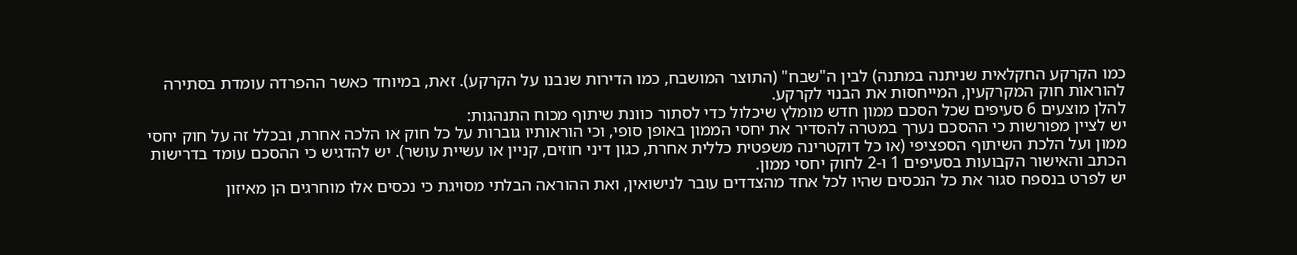כמו הקרקע החקלאית שניתנה במתנה) לבין ה"שבח" (התוצר המושבח, כמו הדירות שנבנו על הקרקע). זאת, במיוחד כאשר ההפרדה עומדת בסתירה להוראות חוק המקרקעין, המייחסות את הבנוי לקרקע.
להלן מוצעים 6 סעיפים שכל הסכם ממון חדש מומלץ שיכלול כדי לסתור כוונת שיתוף מכוח התנהגות:
יש לציין מפורשות כי ההסכם נערך במטרה להסדיר את יחסי הממון באופן סופי, וכי הוראותיו גוברות על כל חוק או הלכה אחרת, ובכלל זה על חוק יחסי ממון ועל הלכת השיתוף הספציפי (או כל דוקטרינה משפטית כללית אחרת, כגון דיני חוזים, קניין או עשיית עושר). יש להדגיש כי ההסכם עומד בדרישות הכתב והאישור הקבועות בסעיפים 1 ו-2 לחוק יחסי ממון.
יש לפרט בנספח סגור את כל הנכסים שהיו לכל אחד מהצדדים עובר לנישואין, ואת ההוראה הבלתי מסויגת כי נכסים אלו מוחרגים הן מאיזון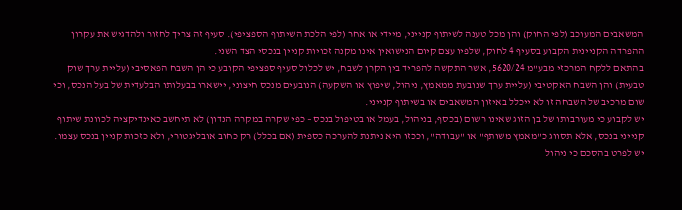המשאבים המעוכב (לפי החוק) והן מכל טענה לשיתוף קנייני, מיידי או אחר (לפי הלכת השיתוף הספציפי). סעיף זה צריך לחזור ולהדגיש את עקרון ההפרדה הקניינית הקבוע בסעיף 4 לחוק, שלפיו עצם קיום הנישואין אינו מקנה זכויות קניין בנכסי הצד השני.
בהתאם ללקח המרכזי מבע"מ 5620/24, אשר התקשה להפריד בין הקרן לשבח, יש לכלול סעיף ספציפי הקובע כי הן השבח הפאסיבי (עליית ערך שוק טבעית) והן השבח האקטיבי (עליית ערך שנובעת ממאמץ, ניהול, שיפוץ או השקעה) הנובעים מנכס חיצוני, יישארו בבעלותו הבלעדית של בעל הנכס, וכי שום מרכיב של השבחה זו לא ייכלל באיזון המשאבים או בשיתוף קנייני.
יש לקבוע כי מעורבותו של בן הזוג שאינו רשום (בכסף, בניהול, בעמל או בטיפול בנכס – כפי שקרה במקרה הנדון) לא תיחשב כאינדיקציה לכוונת שיתוף קנייני בנכס, אלא תסווג כ"מאמץ משותף" או "עבודה", וככזו היא ניתנת להערכה כספית (אם בכלל) רק כחוב אובליגטורי, ולא כזכות קניין בנכס עצמו. יש לפרט בהסכם כי ניהול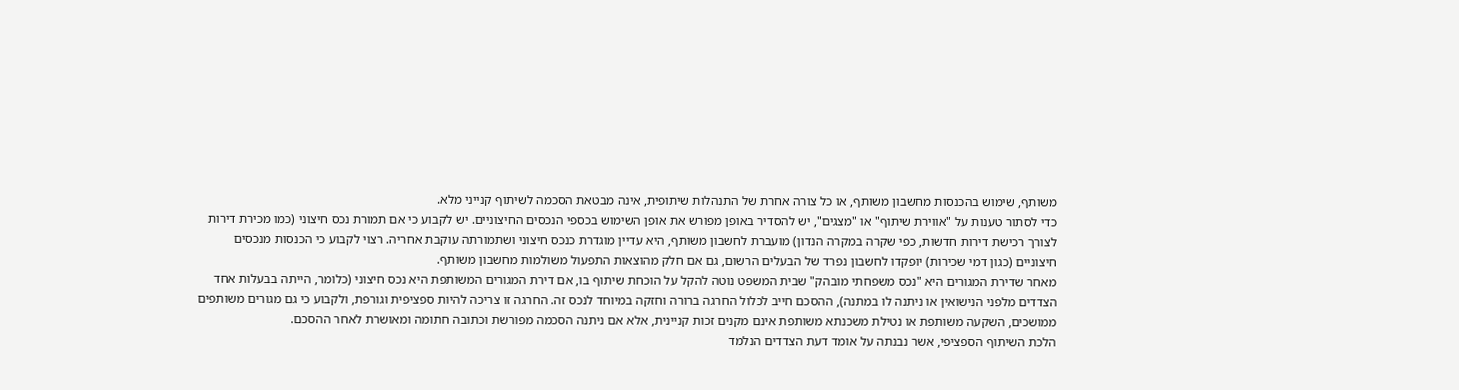משותף, שימוש בהכנסות מחשבון משותף, או כל צורה אחרת של התנהלות שיתופית, אינה מבטאת הסכמה לשיתוף קנייני מלא.
כדי לסתור טענות על "אווירת שיתוף" או "מצגים", יש להסדיר באופן מפורש את אופן השימוש בכספי הנכסים החיצוניים. יש לקבוע כי אם תמורת נכס חיצוני (כמו מכירת דירות לצורך רכישת דירות חדשות, כפי שקרה במקרה הנדון) מועברת לחשבון משותף, היא עדיין מוגדרת כנכס חיצוני ושתמורתה עוקבת אחריה. רצוי לקבוע כי הכנסות מנכסים חיצוניים (כגון דמי שכירות) יופקדו לחשבון נפרד של הבעלים הרשום, גם אם חלק מהוצאות התפעול משולמות מחשבון משותף.
מאחר שדירת המגורים היא "נכס משפחתי מובהק" שבית המשפט נוטה להקל על הוכחת שיתוף בו, אם דירת המגורים המשותפת היא נכס חיצוני (כלומר, הייתה בבעלות אחד הצדדים מלפני הנישואין או ניתנה לו במתנה), ההסכם חייב לכלול החרגה ברורה וחזקה במיוחד לנכס זה. החרגה זו צריכה להיות ספציפית וגורפת, ולקבוע כי גם מגורים משותפים ממושכים, השקעה משותפת או נטילת משכנתא משותפת אינם מקנים זכות קניינית, אלא אם ניתנה הסכמה מפורשת וכתובה חתומה ומאושרת לאחר ההסכם.
הלכת השיתוף הספציפי, אשר נבנתה על אומד דעת הצדדים הנלמד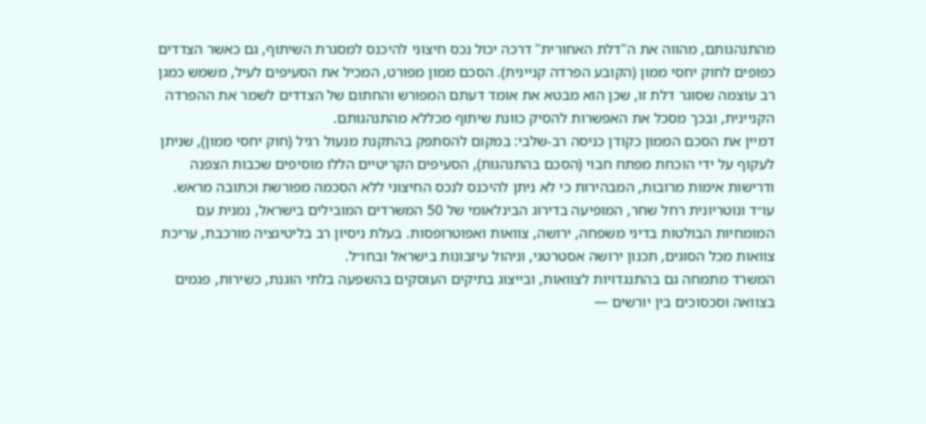מהתנהגותם, מהווה את ה"דלת האחורית" דרכה יכול נכס חיצוני להיכנס למסגרת השיתוף, גם כאשר הצדדים כפופים לחוק יחסי ממון (הקובע הפרדה קניינית). הסכם ממון מפורט, המכיל את הסעיפים לעיל, משמש כמגן רב עוצמה שסוגר דלת זו, שכן הוא מבטא את אומד דעתם המפורש והחתום של הצדדים לשמר את ההפרדה הקניינית, ובכך מסכל את האפשרות להסיק כוונת שיתוף מכללא מהתנהגותם.
דמיין את הסכם הממון כקודן כניסה רב-שלבי: במקום להסתפק בהתקנת מנעול רגיל (חוק יחסי ממון), שניתן לעקוף על ידי הוכחת מפתח חבוי (הסכם בהתנהגות), הסעיפים הקריטיים הללו מוסיפים שכבות הצפנה ודרישות אימות מרובות, המבהירות כי לא ניתן להיכנס לנכס החיצוני ללא הסכמה מפורשת וכתובה מראש.
עו״ד ונוטריונית רחל שחר, המופיעה בדירוג הבינלאומי של 50 המשרדים המובילים בישראל, נמנית עם המומחיות הבולטות בדיני משפחה, ירושה, צוואות ואפוטרופסות. בעלת ניסיון רב בליטיגציה מורכבת, עריכת צוואות מכל הסוגים, תכנון ירושה אסטרטגי, וניהול עיזבונות בישראל ובחו״ל.
המשרד מתמחה גם בהתנגדויות לצוואות, ובייצוג בתיקים העוסקים בהשפעה בלתי הוגנת, כשירות, פגמים בצוואה וסכסוכים בין יורשים —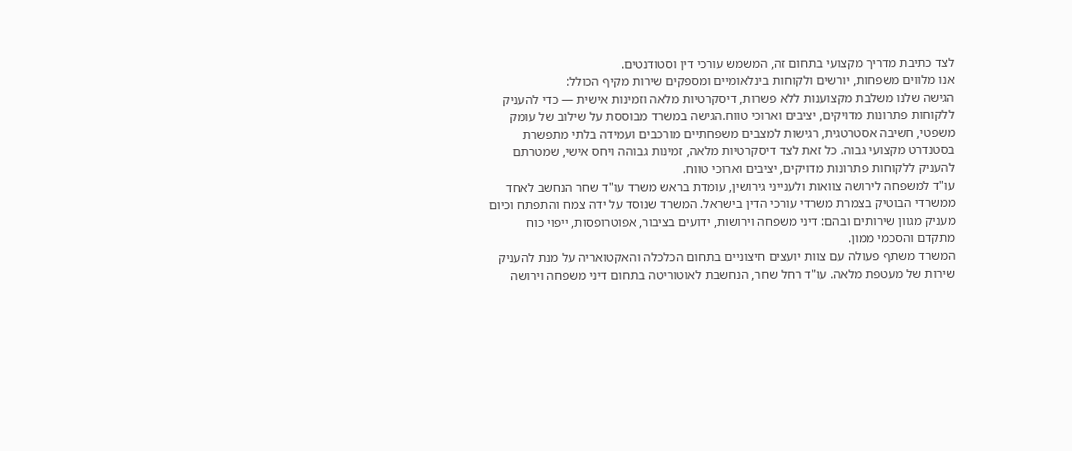לצד כתיבת מדריך מקצועי בתחום זה, המשמש עורכי דין וסטודנטים.
אנו מלווים משפחות, יורשים ולקוחות בינלאומיים ומספקים שירות מקיף הכולל:
הגישה שלנו משלבת מקצוענות ללא פשרות, דיסקרטיות מלאה וזמינות אישית — כדי להעניק ללקוחות פתרונות מדויקים, יציבים וארוכי טווח.הגישה במשרד מבוססת על שילוב של עומק משפטי, חשיבה אסטרטגית, רגישות למצבים משפחתיים מורכבים ועמידה בלתי מתפשרת בסטנדרט מקצועי גבוה. כל זאת לצד דיסקרטיות מלאה, זמינות גבוהה ויחס אישי, שמטרתם להעניק ללקוחות פתרונות מדויקים, יציבים וארוכי טווח.
עו"ד למשפחה לירושה צוואות ולענייני גירושין, עומדת בראש משרד עו"ד שחר הנחשב לאחד ממשרדי הבוטיק בצמרת משרדי עורכי הדין בישראל. המשרד שנוסד על ידה צמח והתפתח וכיום מעניק מגוון שירותים ובהם: דיני משפחה וירושות, ידועים בציבור, אפוטרופסות, ייפוי כוח מתקדם והסכמי ממון.
המשרד משתף פעולה עם צוות יועצים חיצוניים בתחום הכלכלה והאקטואריה על מנת להעניק שירות של מעטפת מלאה. עו"ד רחל שחר, הנחשבת לאוטוריטה בתחום דיני משפחה וירושה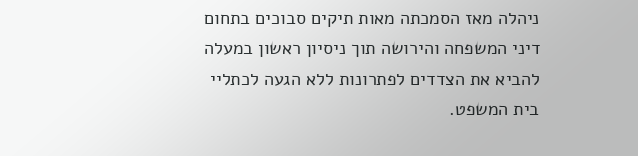ניהלה מאז הסמכתה מאות תיקים סבוכים בתחום דיני המשפחה והירושה תוך ניסיון ראשון במעלה להביא את הצדדים לפתרונות ללא הגעה לכתליי בית המשפט.